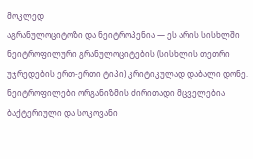მოკლედ
აგრანულოციტოზი და ნეიტროპენია — ეს არის სისხლში ნეიტროფილური გრანულოციტების (სისხლის თეთრი უჯრედების ერთ-ერთი ტიპი) კრიტიკულად დაბალი დონე. ნეიტროფილები ორგანიზმის ძირითადი მცველებია ბაქტერიული და სოკოვანი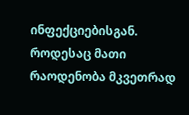ინფექციებისგან. როდესაც მათი რაოდენობა მკვეთრად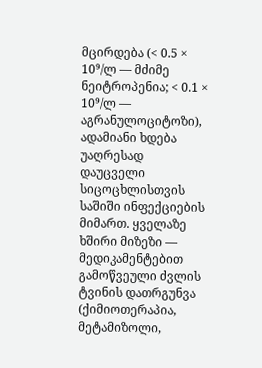მცირდება (< 0.5 × 10⁹/ლ — მძიმე ნეიტროპენია; < 0.1 × 10⁹/ლ — აგრანულოციტოზი), ადამიანი ხდება უაღრესად დაუცველი სიცოცხლისთვის საშიში ინფექციების მიმართ. ყველაზე ხშირი მიზეზი — მედიკამენტებით გამოწვეული ძვლის ტვინის დათრგუნვა (ქიმიოთერაპია, მეტამიზოლი,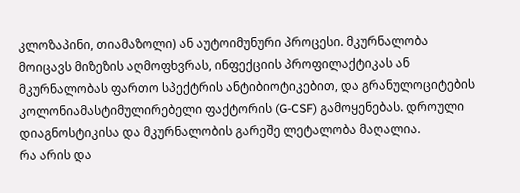კლოზაპინი, თიამაზოლი) ან აუტოიმუნური პროცესი. მკურნალობა მოიცავს მიზეზის აღმოფხვრას, ინფექციის პროფილაქტიკას ან მკურნალობას ფართო სპექტრის ანტიბიოტიკებით, და გრანულოციტების კოლონიამასტიმულირებელი ფაქტორის (G-CSF) გამოყენებას. დროული დიაგნოსტიკისა და მკურნალობის გარეშე ლეტალობა მაღალია.
რა არის და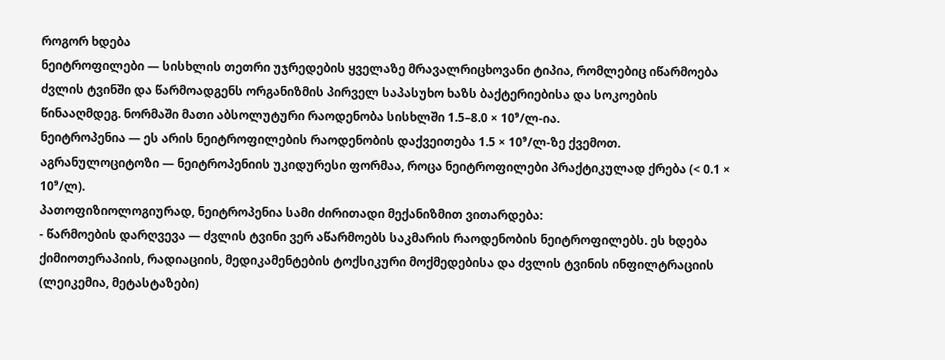როგორ ხდება
ნეიტროფილები — სისხლის თეთრი უჯრედების ყველაზე მრავალრიცხოვანი ტიპია, რომლებიც იწარმოება ძვლის ტვინში და წარმოადგენს ორგანიზმის პირველ საპასუხო ხაზს ბაქტერიებისა და სოკოების წინააღმდეგ. ნორმაში მათი აბსოლუტური რაოდენობა სისხლში 1.5–8.0 × 10⁹/ლ-ია.
ნეიტროპენია — ეს არის ნეიტროფილების რაოდენობის დაქვეითება 1.5 × 10⁹/ლ-ზე ქვემოთ. აგრანულოციტოზი — ნეიტროპენიის უკიდურესი ფორმაა, როცა ნეიტროფილები პრაქტიკულად ქრება (< 0.1 × 10⁹/ლ).
პათოფიზიოლოგიურად, ნეიტროპენია სამი ძირითადი მექანიზმით ვითარდება:
- წარმოების დარღვევა — ძვლის ტვინი ვერ აწარმოებს საკმარის რაოდენობის ნეიტროფილებს. ეს ხდება ქიმიოთერაპიის, რადიაციის, მედიკამენტების ტოქსიკური მოქმედებისა და ძვლის ტვინის ინფილტრაციის (ლეიკემია, მეტასტაზები)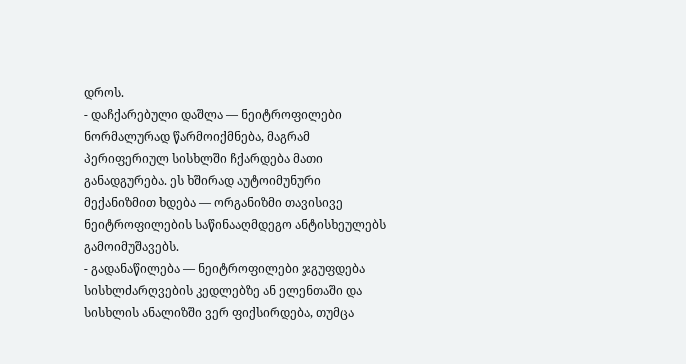დროს.
- დაჩქარებული დაშლა — ნეიტროფილები ნორმალურად წარმოიქმნება, მაგრამ პერიფერიულ სისხლში ჩქარდება მათი განადგურება. ეს ხშირად აუტოიმუნური მექანიზმით ხდება — ორგანიზმი თავისივე ნეიტროფილების საწინააღმდეგო ანტისხეულებს გამოიმუშავებს.
- გადანაწილება — ნეიტროფილები ჯგუფდება სისხლძარღვების კედლებზე ან ელენთაში და სისხლის ანალიზში ვერ ფიქსირდება, თუმცა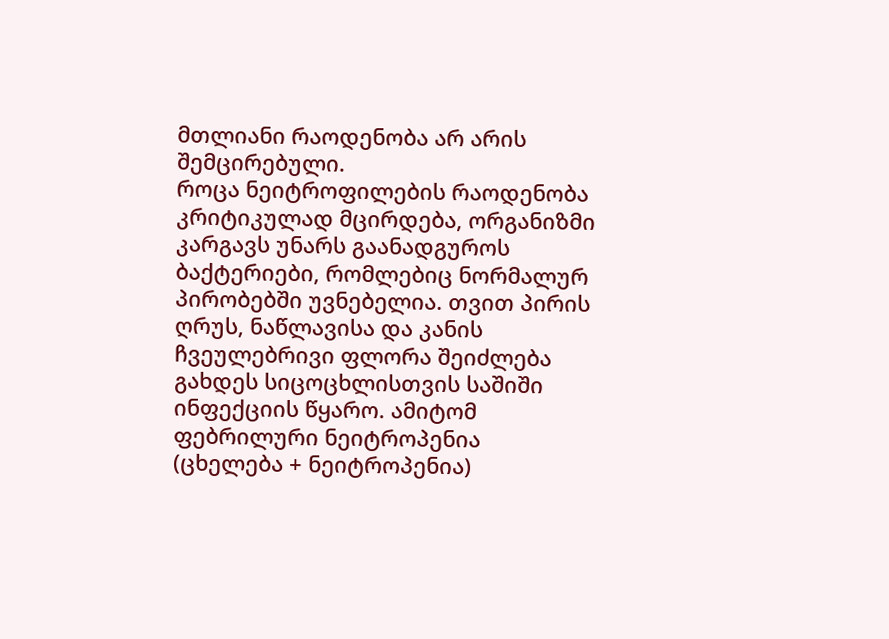მთლიანი რაოდენობა არ არის შემცირებული.
როცა ნეიტროფილების რაოდენობა კრიტიკულად მცირდება, ორგანიზმი კარგავს უნარს გაანადგუროს ბაქტერიები, რომლებიც ნორმალურ პირობებში უვნებელია. თვით პირის ღრუს, ნაწლავისა და კანის ჩვეულებრივი ფლორა შეიძლება გახდეს სიცოცხლისთვის საშიში ინფექციის წყარო. ამიტომ ფებრილური ნეიტროპენია (ცხელება + ნეიტროპენია)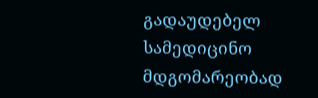გადაუდებელ სამედიცინო მდგომარეობად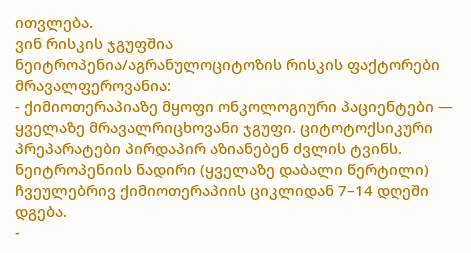ითვლება.
ვინ რისკის ჯგუფშია
ნეიტროპენია/აგრანულოციტოზის რისკის ფაქტორები მრავალფეროვანია:
- ქიმიოთერაპიაზე მყოფი ონკოლოგიური პაციენტები — ყველაზე მრავალრიცხოვანი ჯგუფი. ციტოტოქსიკური პრეპარატები პირდაპირ აზიანებენ ძვლის ტვინს. ნეიტროპენიის ნადირი (ყველაზე დაბალი წერტილი) ჩვეულებრივ ქიმიოთერაპიის ციკლიდან 7–14 დღეში დგება.
-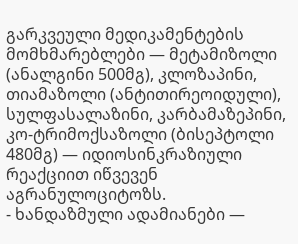გარკვეული მედიკამენტების მომხმარებლები — მეტამიზოლი (ანალგინი 500მგ), კლოზაპინი, თიამაზოლი (ანტითირეოიდული), სულფასალაზინი, კარბამაზეპინი, კო-ტრიმოქსაზოლი (ბისეპტოლი 480მგ) — იდიოსინკრაზიული რეაქციით იწვევენ აგრანულოციტოზს.
- ხანდაზმული ადამიანები —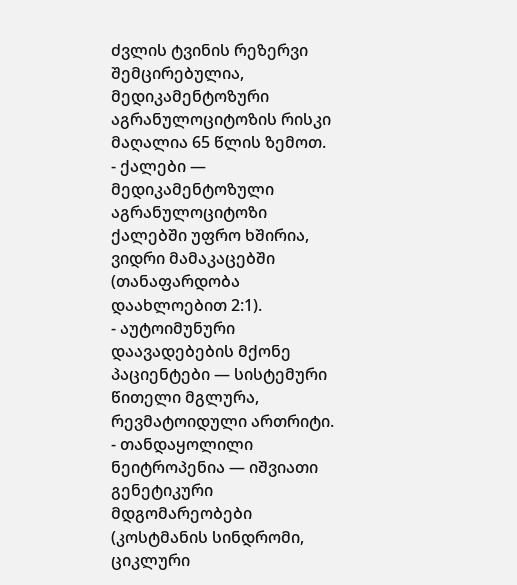ძვლის ტვინის რეზერვი შემცირებულია, მედიკამენტოზური აგრანულოციტოზის რისკი მაღალია 65 წლის ზემოთ.
- ქალები — მედიკამენტოზული აგრანულოციტოზი ქალებში უფრო ხშირია, ვიდრი მამაკაცებში (თანაფარდობა დაახლოებით 2:1).
- აუტოიმუნური დაავადებების მქონე პაციენტები — სისტემური წითელი მგლურა, რევმატოიდული ართრიტი.
- თანდაყოლილი ნეიტროპენია — იშვიათი გენეტიკური მდგომარეობები (კოსტმანის სინდრომი, ციკლური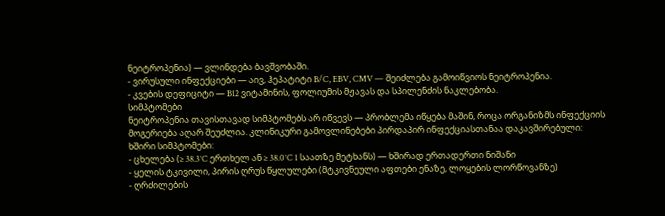ნეიტროპენია) — ვლინდება ბავშვობაში.
- ვირუსული ინფექციები — აივ, ჰეპატიტი B/C, EBV, CMV — შეიძლება გამოიწვიოს ნეიტროპენია.
- კვების დეფიციტი — B12 ვიტამინის, ფოლიუმის მჟავას და სპილენძის ნაკლებობა.
სიმპტომები
ნეიტროპენია თავისთავად სიმპტომებს არ იწვევს — პრობლემა იწყება მაშინ, როცა ორგანიზმს ინფექციის მოგერიება აღარ შეუძლია. კლინიკური გამოვლინებები პირდაპირ ინფექციასთანაა დაკავშირებული:
ხშირი სიმპტომები:
- ცხელება (≥ 38.3°C ერთხელ ან ≥ 38.0°C 1 საათზე მეტხანს) — ხშირად ერთადერთი ნიშანი
- ყელის ტკივილი, პირის ღრუს წყლულები (მტკივნეული აფთები ენაზე, ლოყების ლორწოვანზე)
- ღრძილების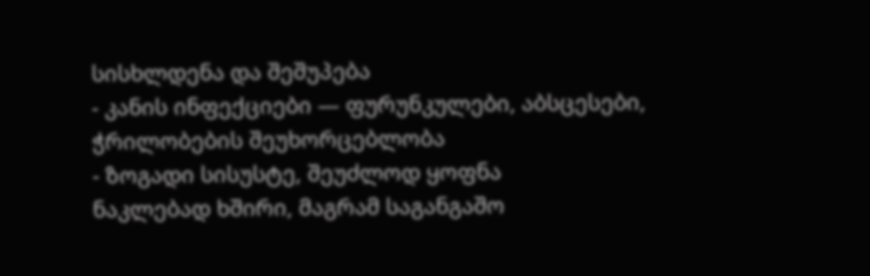სისხლდენა და შეშუპება
- კანის ინფექციები — ფურუნკულები, აბსცესები, ჭრილობების შეუხორცებლობა
- ზოგადი სისუსტე, შეუძლოდ ყოფნა
ნაკლებად ხშირი, მაგრამ საგანგაშო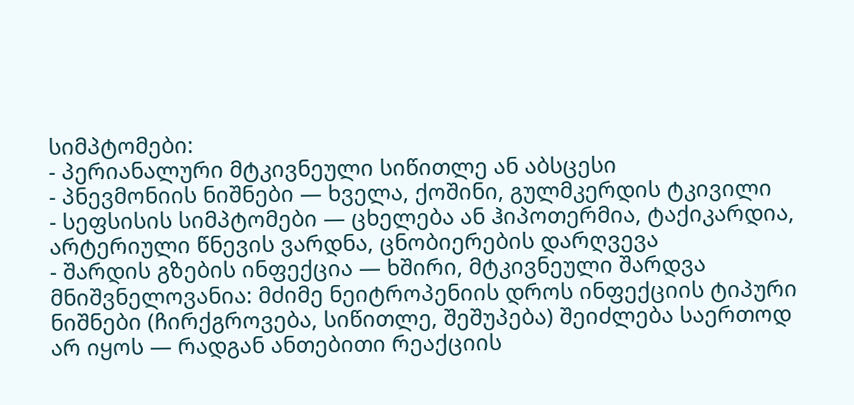სიმპტომები:
- პერიანალური მტკივნეული სიწითლე ან აბსცესი
- პნევმონიის ნიშნები — ხველა, ქოშინი, გულმკერდის ტკივილი
- სეფსისის სიმპტომები — ცხელება ან ჰიპოთერმია, ტაქიკარდია, არტერიული წნევის ვარდნა, ცნობიერების დარღვევა
- შარდის გზების ინფექცია — ხშირი, მტკივნეული შარდვა
მნიშვნელოვანია: მძიმე ნეიტროპენიის დროს ინფექციის ტიპური ნიშნები (ჩირქგროვება, სიწითლე, შეშუპება) შეიძლება საერთოდ არ იყოს — რადგან ანთებითი რეაქციის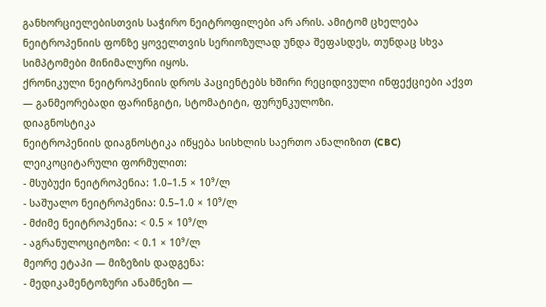განხორციელებისთვის საჭირო ნეიტროფილები არ არის. ამიტომ ცხელება ნეიტროპენიის ფონზე ყოველთვის სერიოზულად უნდა შეფასდეს, თუნდაც სხვა სიმპტომები მინიმალური იყოს.
ქრონიკული ნეიტროპენიის დროს პაციენტებს ხშირი რეციდივული ინფექციები აქვთ — განმეორებადი ფარინგიტი, სტომატიტი, ფურუნკულოზი.
დიაგნოსტიკა
ნეიტროპენიის დიაგნოსტიკა იწყება სისხლის საერთო ანალიზით (CBC) ლეიკოციტარული ფორმულით:
- მსუბუქი ნეიტროპენია: 1.0–1.5 × 10⁹/ლ
- საშუალო ნეიტროპენია: 0.5–1.0 × 10⁹/ლ
- მძიმე ნეიტროპენია: < 0.5 × 10⁹/ლ
- აგრანულოციტოზი: < 0.1 × 10⁹/ლ
მეორე ეტაპი — მიზეზის დადგენა:
- მედიკამენტოზური ანამნეზი —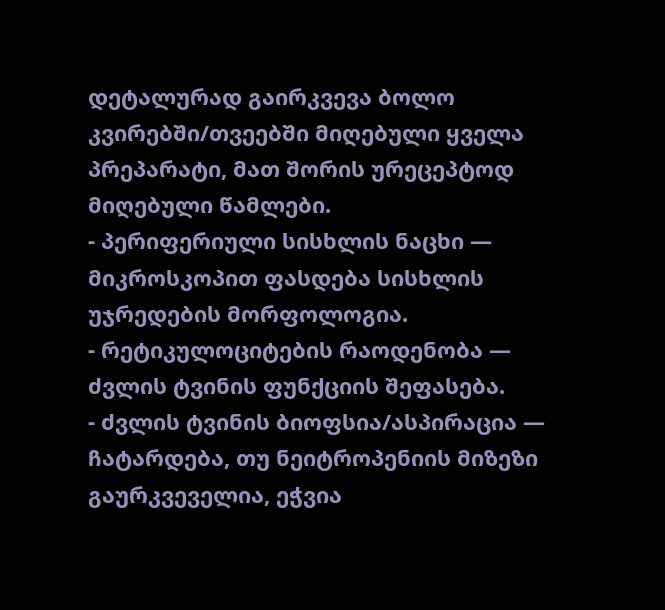დეტალურად გაირკვევა ბოლო კვირებში/თვეებში მიღებული ყველა პრეპარატი, მათ შორის ურეცეპტოდ მიღებული წამლები.
- პერიფერიული სისხლის ნაცხი — მიკროსკოპით ფასდება სისხლის უჯრედების მორფოლოგია.
- რეტიკულოციტების რაოდენობა — ძვლის ტვინის ფუნქციის შეფასება.
- ძვლის ტვინის ბიოფსია/ასპირაცია — ჩატარდება, თუ ნეიტროპენიის მიზეზი გაურკვეველია, ეჭვია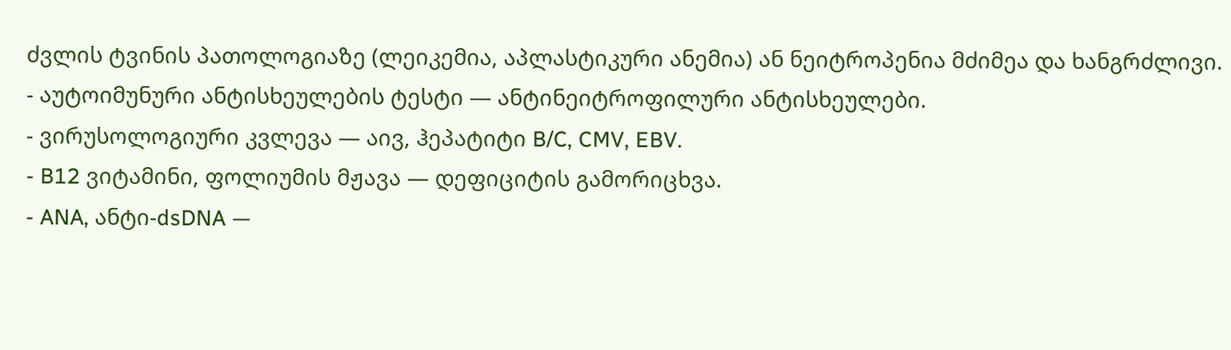ძვლის ტვინის პათოლოგიაზე (ლეიკემია, აპლასტიკური ანემია) ან ნეიტროპენია მძიმეა და ხანგრძლივი.
- აუტოიმუნური ანტისხეულების ტესტი — ანტინეიტროფილური ანტისხეულები.
- ვირუსოლოგიური კვლევა — აივ, ჰეპატიტი B/C, CMV, EBV.
- B12 ვიტამინი, ფოლიუმის მჟავა — დეფიციტის გამორიცხვა.
- ANA, ანტი-dsDNA —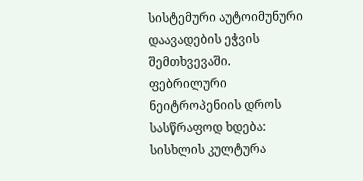სისტემური აუტოიმუნური დაავადების ეჭვის შემთხვევაში.
ფებრილური ნეიტროპენიის დროს სასწრაფოდ ხდება: სისხლის კულტურა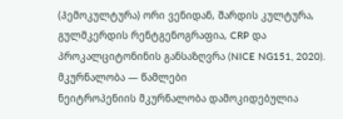(ჰემოკულტურა) ორი ვენიდან, შარდის კულტურა, გულმკერდის რენტგენოგრაფია, CRP და პროკალციტონინის განსაზღვრა (NICE NG151, 2020).
მკურნალობა — წამლები
ნეიტროპენიის მკურნალობა დამოკიდებულია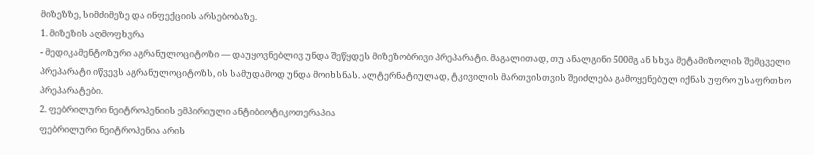მიზეზზე, სიმძიმეზე და ინფექციის არსებობაზე.
1. მიზეზის აღმოფხვრა
- მედიკამენტოზური აგრანულოციტოზი — დაუყოვნებლივ უნდა შეწყდეს მიზეზობრივი პრეპარატი. მაგალითად, თუ ანალგინი 500მგ ან სხვა მეტამიზოლის შემცველი პრეპარატი იწვევს აგრანულოციტოზს, ის სამუდამოდ უნდა მოიხსნას. ალტერნატიულად, ტკივილის მართვისთვის შეიძლება გამოყენებულ იქნას უფრო უსაფრთხო პრეპარატები.
2. ფებრილური ნეიტროპენიის ემპირიული ანტიბიოტიკოთერაპია
ფებრილური ნეიტროპენია არის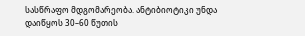სასწრაფო მდგომარეობა. ანტიბიოტიკი უნდა დაიწყოს 30–60 წუთის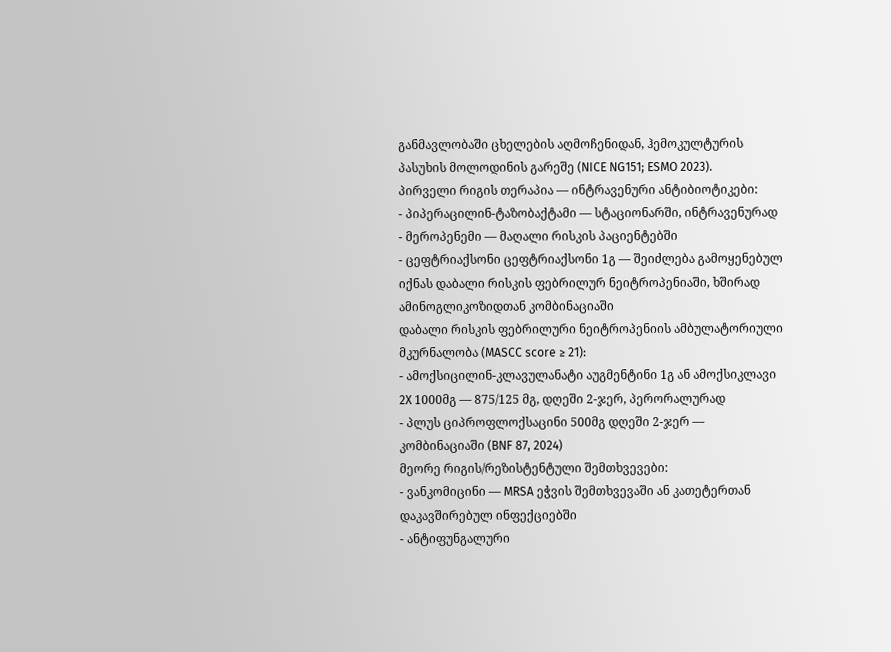განმავლობაში ცხელების აღმოჩენიდან, ჰემოკულტურის პასუხის მოლოდინის გარეშე (NICE NG151; ESMO 2023).
პირველი რიგის თერაპია — ინტრავენური ანტიბიოტიკები:
- პიპერაცილინ-ტაზობაქტამი — სტაციონარში, ინტრავენურად
- მეროპენემი — მაღალი რისკის პაციენტებში
- ცეფტრიაქსონი ცეფტრიაქსონი 1გ — შეიძლება გამოყენებულ იქნას დაბალი რისკის ფებრილურ ნეიტროპენიაში, ხშირად ამინოგლიკოზიდთან კომბინაციაში
დაბალი რისკის ფებრილური ნეიტროპენიის ამბულატორიული მკურნალობა (MASCC score ≥ 21):
- ამოქსიცილინ-კლავულანატი აუგმენტინი 1გ ან ამოქსიკლავი 2X 1000მგ — 875/125 მგ, დღეში 2-ჯერ, პერორალურად
- პლუს ციპროფლოქსაცინი 500მგ დღეში 2-ჯერ — კომბინაციაში (BNF 87, 2024)
მეორე რიგის/რეზისტენტული შემთხვევები:
- ვანკომიცინი — MRSA ეჭვის შემთხვევაში ან კათეტერთან დაკავშირებულ ინფექციებში
- ანტიფუნგალური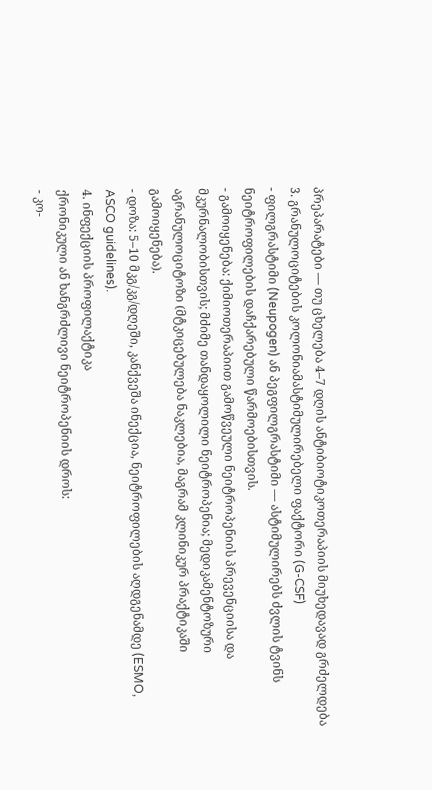პრეპარატები — თუ ცხელება 4–7 დღის ანტიბიოტიკოთერაპიის მიუხედავად გრძელდება
3. გრანულოციტების კოლონიამასტიმულირებელი ფაქტორი (G-CSF)
- ფილგრასტიმი (Neupogen) ან პეგფილგრასტიმი — ასტიმულირებს ძვლის ტვინს ნეიტროფილების დაჩქარებული წარმოებისთვის.
- გამოიყენება: ქიმიოთერაპიით გამოწვეული ნეიტროპენიის პრევენციისა და მკურნალობისთვის; მძიმე თანდაყოლილი ნეიტროპენია; მედიკამენტოზური აგრანულოციტოზი (მტკიცებულება ნაკლებია, მაგრამ კლინიკურ პრაქტიკაში გამოიყენება).
- დოზა: 5–10 მკგ/კგ/დღეში, კანქვეშა ინექცია, ნეიტროფილების აღდგენამდე (ESMO, ASCO guidelines).
4. ინფექციის პროფილაქტიკა
ქრონიკული ან ხანგრძლივი ნეიტროპენიის დროს:
- კო-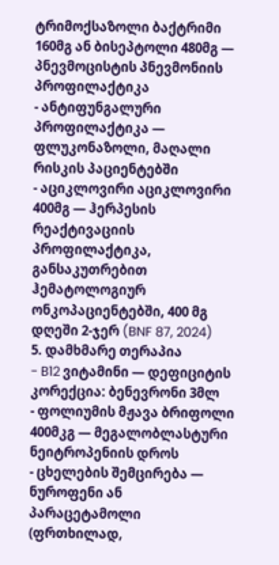ტრიმოქსაზოლი ბაქტრიმი 160მგ ან ბისეპტოლი 480მგ — პნევმოცისტის პნევმონიის პროფილაქტიკა
- ანტიფუნგალური პროფილაქტიკა — ფლუკონაზოლი, მაღალი რისკის პაციენტებში
- აციკლოვირი აციკლოვირი 400მგ — ჰერპესის რეაქტივაციის პროფილაქტიკა, განსაკუთრებით ჰემატოლოგიურ ონკოპაციენტებში, 400 მგ დღეში 2-ჯერ (BNF 87, 2024)
5. დამხმარე თერაპია
- B12 ვიტამინი — დეფიციტის კორექცია: ბენევრონი 3მლ
- ფოლიუმის მჟავა ბრიფოლი 400მკგ — მეგალობლასტური ნეიტროპენიის დროს
- ცხელების შემცირება — ნუროფენი ან პარაცეტამოლი (ფრთხილად,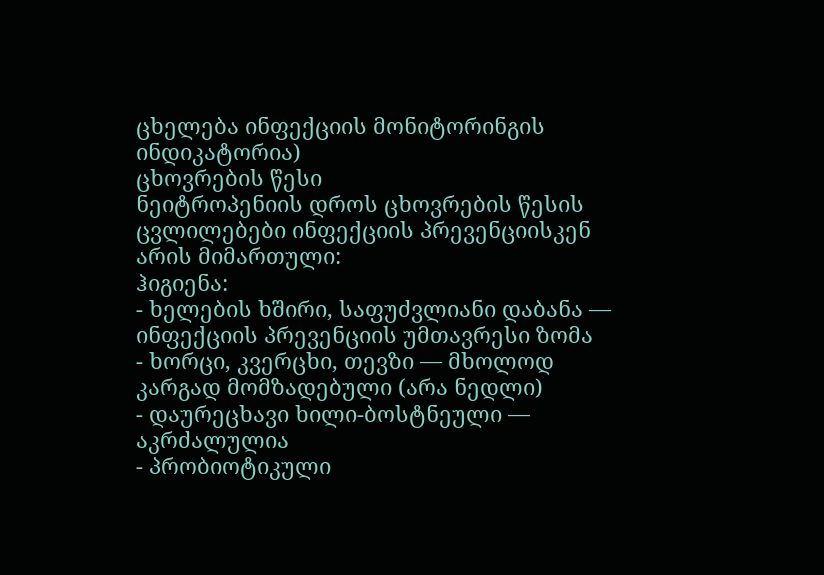ცხელება ინფექციის მონიტორინგის ინდიკატორია)
ცხოვრების წესი
ნეიტროპენიის დროს ცხოვრების წესის ცვლილებები ინფექციის პრევენციისკენ არის მიმართული:
ჰიგიენა:
- ხელების ხშირი, საფუძვლიანი დაბანა — ინფექციის პრევენციის უმთავრესი ზომა
- ხორცი, კვერცხი, თევზი — მხოლოდ კარგად მომზადებული (არა ნედლი)
- დაურეცხავი ხილი-ბოსტნეული — აკრძალულია
- პრობიოტიკული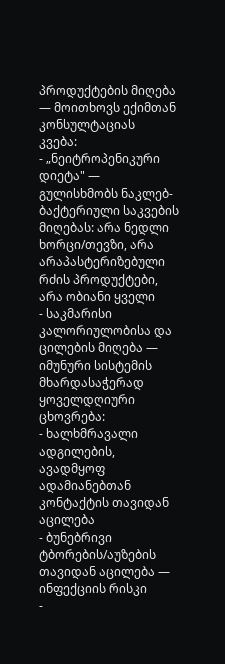პროდუქტების მიღება — მოითხოვს ექიმთან კონსულტაციას
კვება:
- „ნეიტროპენიკური დიეტა" — გულისხმობს ნაკლებ-ბაქტერიული საკვების მიღებას: არა ნედლი ხორცი/თევზი, არა არაპასტერიზებული რძის პროდუქტები, არა ობიანი ყველი
- საკმარისი კალორიულობისა და ცილების მიღება — იმუნური სისტემის მხარდასაჭერად
ყოველდღიური ცხოვრება:
- ხალხმრავალი ადგილების, ავადმყოფ ადამიანებთან კონტაქტის თავიდან აცილება
- ბუნებრივი ტბორების/აუზების თავიდან აცილება — ინფექციის რისკი
-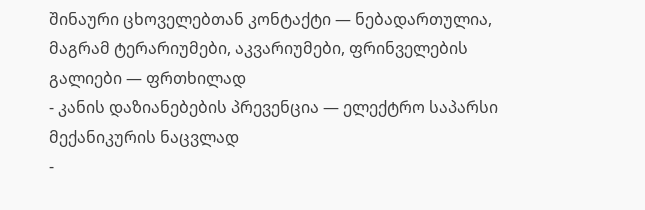შინაური ცხოველებთან კონტაქტი — ნებადართულია, მაგრამ ტერარიუმები, აკვარიუმები, ფრინველების გალიები — ფრთხილად
- კანის დაზიანებების პრევენცია — ელექტრო საპარსი მექანიკურის ნაცვლად
-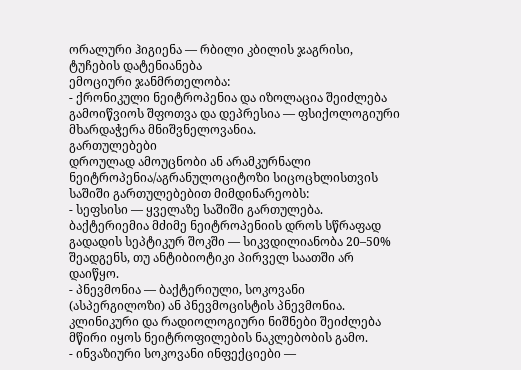ორალური ჰიგიენა — რბილი კბილის ჯაგრისი, ტუჩების დატენიანება
ემოციური ჯანმრთელობა:
- ქრონიკული ნეიტროპენია და იზოლაცია შეიძლება გამოიწვიოს შფოთვა და დეპრესია — ფსიქოლოგიური მხარდაჭერა მნიშვნელოვანია.
გართულებები
დროულად ამოუცნობი ან არამკურნალი ნეიტროპენია/აგრანულოციტოზი სიცოცხლისთვის საშიში გართულებებით მიმდინარეობს:
- სეფსისი — ყველაზე საშიში გართულება. ბაქტერიემია მძიმე ნეიტროპენიის დროს სწრაფად გადადის სეპტიკურ შოკში — სიკვდილიანობა 20–50% შეადგენს, თუ ანტიბიოტიკი პირველ საათში არ დაიწყო.
- პნევმონია — ბაქტერიული, სოკოვანი (ასპერგილოზი) ან პნევმოცისტის პნევმონია. კლინიკური და რადიოლოგიური ნიშნები შეიძლება მწირი იყოს ნეიტროფილების ნაკლებობის გამო.
- ინვაზიური სოკოვანი ინფექციები —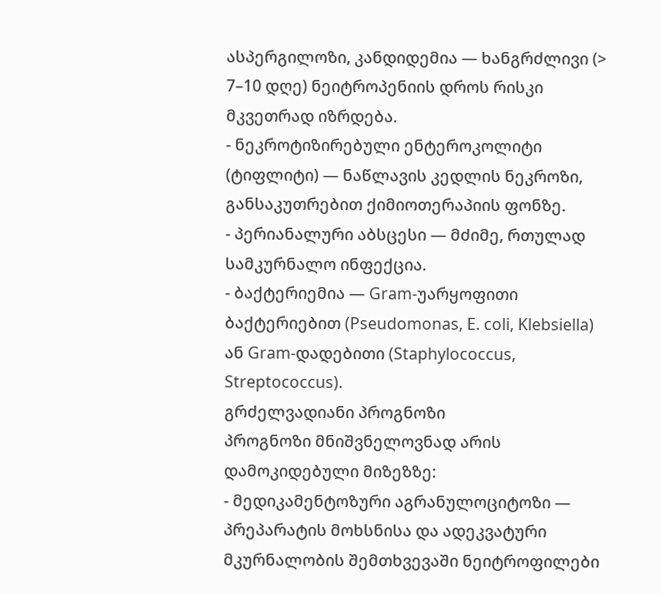ასპერგილოზი, კანდიდემია — ხანგრძლივი (> 7–10 დღე) ნეიტროპენიის დროს რისკი მკვეთრად იზრდება.
- ნეკროტიზირებული ენტეროკოლიტი (ტიფლიტი) — ნაწლავის კედლის ნეკროზი, განსაკუთრებით ქიმიოთერაპიის ფონზე.
- პერიანალური აბსცესი — მძიმე, რთულად სამკურნალო ინფექცია.
- ბაქტერიემია — Gram-უარყოფითი ბაქტერიებით (Pseudomonas, E. coli, Klebsiella) ან Gram-დადებითი (Staphylococcus, Streptococcus).
გრძელვადიანი პროგნოზი
პროგნოზი მნიშვნელოვნად არის დამოკიდებული მიზეზზე:
- მედიკამენტოზური აგრანულოციტოზი — პრეპარატის მოხსნისა და ადეკვატური მკურნალობის შემთხვევაში ნეიტროფილები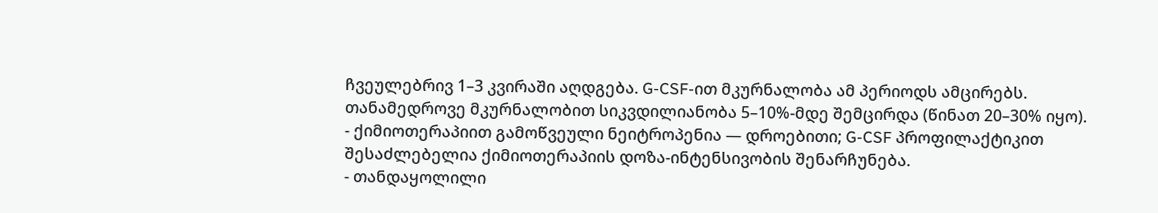ჩვეულებრივ 1–3 კვირაში აღდგება. G-CSF-ით მკურნალობა ამ პერიოდს ამცირებს. თანამედროვე მკურნალობით სიკვდილიანობა 5–10%-მდე შემცირდა (წინათ 20–30% იყო).
- ქიმიოთერაპიით გამოწვეული ნეიტროპენია — დროებითი; G-CSF პროფილაქტიკით შესაძლებელია ქიმიოთერაპიის დოზა-ინტენსივობის შენარჩუნება.
- თანდაყოლილი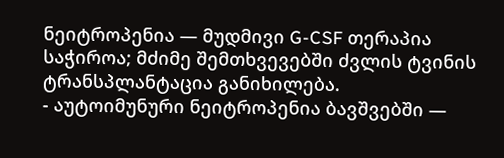ნეიტროპენია — მუდმივი G-CSF თერაპია საჭიროა; მძიმე შემთხვევებში ძვლის ტვინის ტრანსპლანტაცია განიხილება.
- აუტოიმუნური ნეიტროპენია ბავშვებში —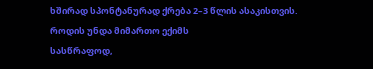ხშირად სპონტანურად ქრება 2–3 წლის ასაკისთვის.
როდის უნდა მიმართო ექიმს
სასწრაფოდ,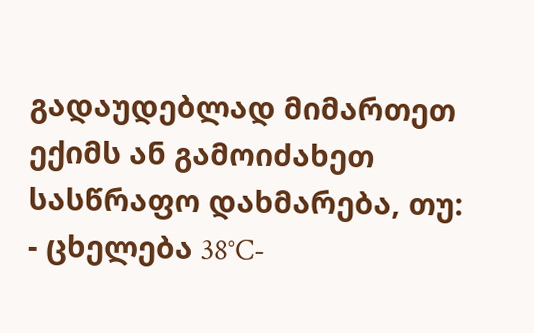გადაუდებლად მიმართეთ ექიმს ან გამოიძახეთ სასწრაფო დახმარება, თუ:
- ცხელება 38°C-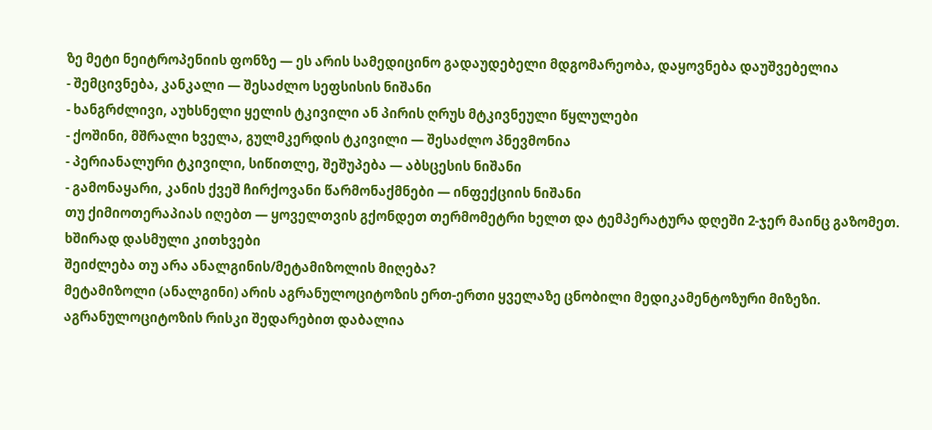ზე მეტი ნეიტროპენიის ფონზე — ეს არის სამედიცინო გადაუდებელი მდგომარეობა, დაყოვნება დაუშვებელია
- შემცივნება, კანკალი — შესაძლო სეფსისის ნიშანი
- ხანგრძლივი, აუხსნელი ყელის ტკივილი ან პირის ღრუს მტკივნეული წყლულები
- ქოშინი, მშრალი ხველა, გულმკერდის ტკივილი — შესაძლო პნევმონია
- პერიანალური ტკივილი, სიწითლე, შეშუპება — აბსცესის ნიშანი
- გამონაყარი, კანის ქვეშ ჩირქოვანი წარმონაქმნები — ინფექციის ნიშანი
თუ ქიმიოთერაპიას იღებთ — ყოველთვის გქონდეთ თერმომეტრი ხელთ და ტემპერატურა დღეში 2-ჯერ მაინც გაზომეთ.
ხშირად დასმული კითხვები
შეიძლება თუ არა ანალგინის/მეტამიზოლის მიღება?
მეტამიზოლი (ანალგინი) არის აგრანულოციტოზის ერთ-ერთი ყველაზე ცნობილი მედიკამენტოზური მიზეზი. აგრანულოციტოზის რისკი შედარებით დაბალია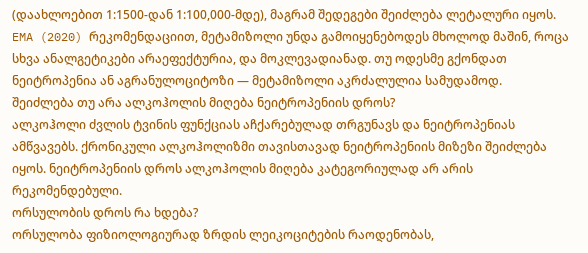(დაახლოებით 1:1500-დან 1:100,000-მდე), მაგრამ შედეგები შეიძლება ლეტალური იყოს. EMA (2020) რეკომენდაციით, მეტამიზოლი უნდა გამოიყენებოდეს მხოლოდ მაშინ, როცა სხვა ანალგეტიკები არაეფექტურია, და მოკლევადიანად. თუ ოდესმე გქონდათ ნეიტროპენია ან აგრანულოციტოზი — მეტამიზოლი აკრძალულია სამუდამოდ.
შეიძლება თუ არა ალკოჰოლის მიღება ნეიტროპენიის დროს?
ალკოჰოლი ძვლის ტვინის ფუნქციას აჩქარებულად თრგუნავს და ნეიტროპენიას ამწვავებს. ქრონიკული ალკოჰოლიზმი თავისთავად ნეიტროპენიის მიზეზი შეიძლება იყოს. ნეიტროპენიის დროს ალკოჰოლის მიღება კატეგორიულად არ არის რეკომენდებული.
ორსულობის დროს რა ხდება?
ორსულობა ფიზიოლოგიურად ზრდის ლეიკოციტების რაოდენობას,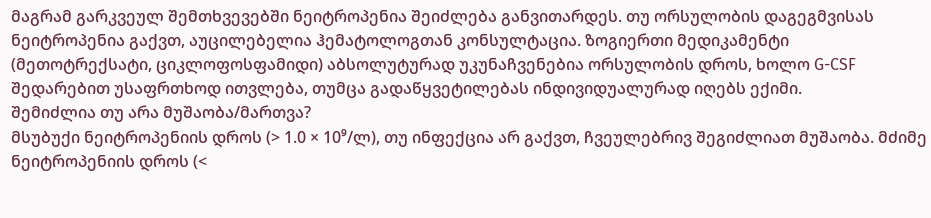მაგრამ გარკვეულ შემთხვევებში ნეიტროპენია შეიძლება განვითარდეს. თუ ორსულობის დაგეგმვისას ნეიტროპენია გაქვთ, აუცილებელია ჰემატოლოგთან კონსულტაცია. ზოგიერთი მედიკამენტი (მეთოტრექსატი, ციკლოფოსფამიდი) აბსოლუტურად უკუნაჩვენებია ორსულობის დროს, ხოლო G-CSF შედარებით უსაფრთხოდ ითვლება, თუმცა გადაწყვეტილებას ინდივიდუალურად იღებს ექიმი.
შემიძლია თუ არა მუშაობა/მართვა?
მსუბუქი ნეიტროპენიის დროს (> 1.0 × 10⁹/ლ), თუ ინფექცია არ გაქვთ, ჩვეულებრივ შეგიძლიათ მუშაობა. მძიმე ნეიტროპენიის დროს (<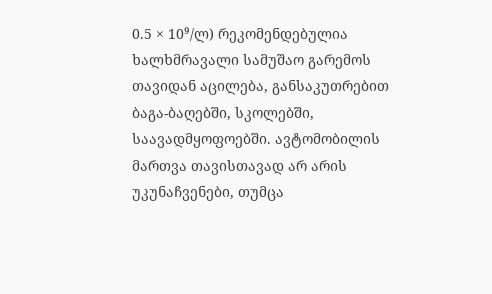0.5 × 10⁹/ლ) რეკომენდებულია ხალხმრავალი სამუშაო გარემოს თავიდან აცილება, განსაკუთრებით ბაგა-ბაღებში, სკოლებში, საავადმყოფოებში. ავტომობილის მართვა თავისთავად არ არის უკუნაჩვენები, თუმცა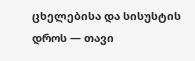ცხელებისა და სისუსტის დროს — თავი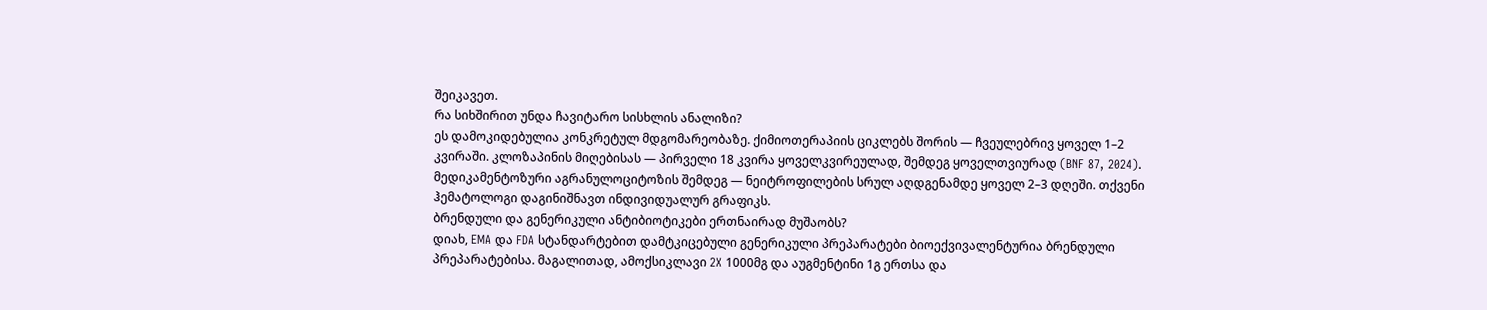შეიკავეთ.
რა სიხშირით უნდა ჩავიტარო სისხლის ანალიზი?
ეს დამოკიდებულია კონკრეტულ მდგომარეობაზე. ქიმიოთერაპიის ციკლებს შორის — ჩვეულებრივ ყოველ 1–2 კვირაში. კლოზაპინის მიღებისას — პირველი 18 კვირა ყოველკვირეულად, შემდეგ ყოველთვიურად (BNF 87, 2024). მედიკამენტოზური აგრანულოციტოზის შემდეგ — ნეიტროფილების სრულ აღდგენამდე ყოველ 2–3 დღეში. თქვენი ჰემატოლოგი დაგინიშნავთ ინდივიდუალურ გრაფიკს.
ბრენდული და გენერიკული ანტიბიოტიკები ერთნაირად მუშაობს?
დიახ, EMA და FDA სტანდარტებით დამტკიცებული გენერიკული პრეპარატები ბიოექვივალენტურია ბრენდული პრეპარატებისა. მაგალითად, ამოქსიკლავი 2X 1000მგ და აუგმენტინი 1გ ერთსა და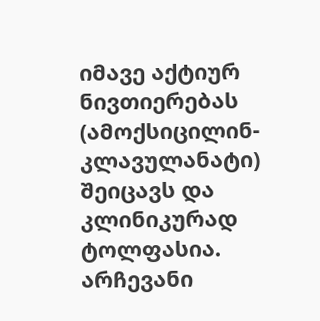იმავე აქტიურ ნივთიერებას (ამოქსიცილინ-კლავულანატი) შეიცავს და კლინიკურად ტოლფასია. არჩევანი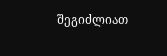შეგიძლიათ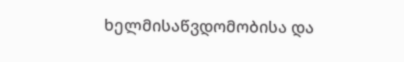ხელმისაწვდომობისა და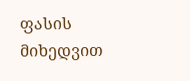ფასის მიხედვით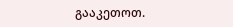გააკეთოთ.